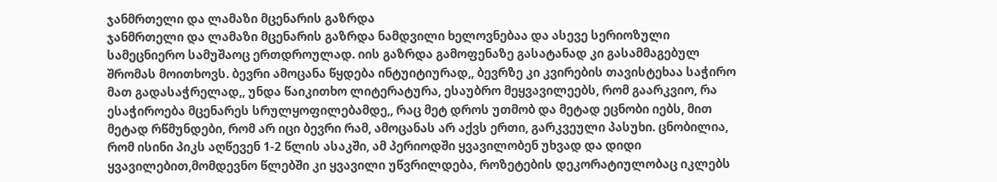ჯანმრთელი და ლამაზი მცენარის გაზრდა
ჯანმრთელი და ლამაზი მცენარის გაზრდა ნამდვილი ხელოვნებაა და ასევე სერიოზული სამეცნიერო სამუშაოც ერთდროულად. იის გაზრდა გამოფენაზე გასატანად კი გასამმაგებულ შრომას მოითხოვს. ბევრი ამოცანა წყდება ინტუიტიურად,, ბევრზე კი კვირების თავისტეხაა საჭირო მათ გადასაჭრელად,, უნდა წაიკითხო ლიტერატურა, ესაუბრო მეყვავილეებს, რომ გაარკვიო, რა ესაჭიროება მცენარეს სრულყოფილებამდე,, რაც მეტ დროს უთმობ და მეტად ეცნობი იებს, მით მეტად რწმუნდები, რომ არ იცი ბევრი რამ, ამოცანას არ აქვს ერთი, გარკვეული პასუხი. ცნობილია, რომ ისინი პიკს აღწევენ 1-2 წლის ასაკში, ამ პერიოდში ყვავილობენ უხვად და დიდი ყვავილებით,მომდევნო წლებში კი ყვავილი უწვრილდება, როზეტების დეკორატიულობაც იკლებს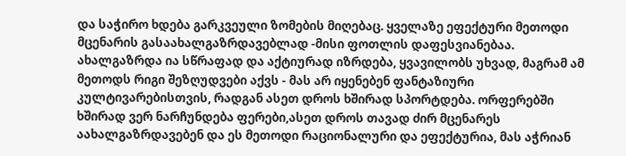და საჭირო ხდება გარკვეული ზომების მიღებაც. ყველაზე ეფექტური მეთოდი მცენარის გასაახალგაზრდავებლად -მისი ფოთლის დაფესვიანებაა. ახალგაზრდა ია სწრაფად და აქტიურად იზრდება, ყვავილობს უხვად, მაგრამ ამ მეთოდს რიგი შეზღუდვები აქვს - მას არ იყენებენ ფანტაზიური კულტივარებისთვის, რადგან ასეთ დროს ხშირად სპორტდება. ორფერებში ხშირად ვერ ნარჩუნდება ფერები,ასეთ დროს თავად ძირ მცენარეს აახალგაზრდავებენ და ეს მეთოდი რაციონალური და ეფექტურია, მას აჭრიან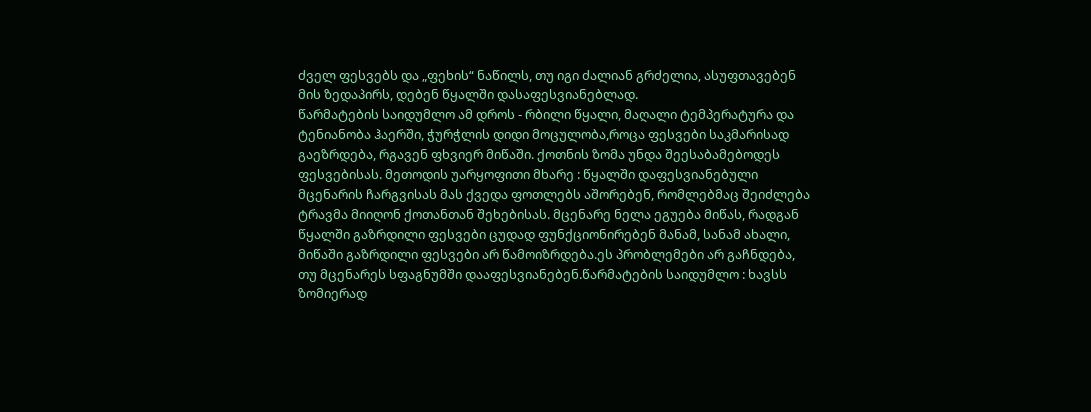ძველ ფესვებს და „ფეხის“ ნაწილს, თუ იგი ძალიან გრძელია, ასუფთავებენ მის ზედაპირს, დებენ წყალში დასაფესვიანებლად.
წარმატების საიდუმლო ამ დროს - რბილი წყალი, მაღალი ტემპერატურა და ტენიანობა ჰაერში, ჭურჭლის დიდი მოცულობა,როცა ფესვები საკმარისად გაეზრდება, რგავენ ფხვიერ მიწაში. ქოთნის ზომა უნდა შეესაბამებოდეს ფესვებისას. მეთოდის უარყოფითი მხარე : წყალში დაფესვიანებული მცენარის ჩარგვისას მას ქვედა ფოთლებს აშორებენ, რომლებმაც შეიძლება ტრავმა მიიღონ ქოთანთან შეხებისას. მცენარე ნელა ეგუება მიწას, რადგან წყალში გაზრდილი ფესვები ცუდად ფუნქციონირებენ მანამ, სანამ ახალი, მიწაში გაზრდილი ფესვები არ წამოიზრდება.ეს პრობლემები არ გაჩნდება, თუ მცენარეს სფაგნუმში დააფესვიანებენ.წარმატების საიდუმლო : ხავსს ზომიერად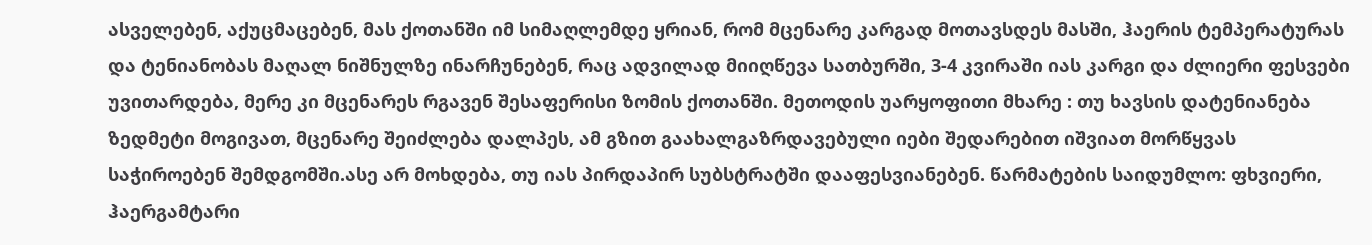ასველებენ, აქუცმაცებენ, მას ქოთანში იმ სიმაღლემდე ყრიან, რომ მცენარე კარგად მოთავსდეს მასში, ჰაერის ტემპერატურას და ტენიანობას მაღალ ნიშნულზე ინარჩუნებენ, რაც ადვილად მიიღწევა სათბურში, 3-4 კვირაში იას კარგი და ძლიერი ფესვები უვითარდება, მერე კი მცენარეს რგავენ შესაფერისი ზომის ქოთანში. მეთოდის უარყოფითი მხარე : თუ ხავსის დატენიანება ზედმეტი მოგივათ, მცენარე შეიძლება დალპეს, ამ გზით გაახალგაზრდავებული იები შედარებით იშვიათ მორწყვას საჭიროებენ შემდგომში.ასე არ მოხდება, თუ იას პირდაპირ სუბსტრატში დააფესვიანებენ. წარმატების საიდუმლო: ფხვიერი, ჰაერგამტარი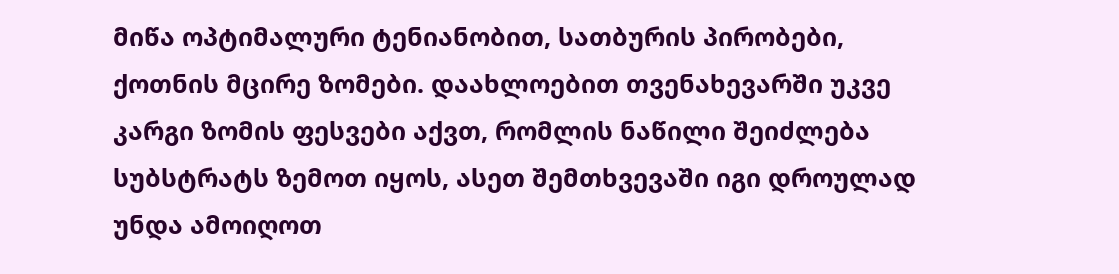მიწა ოპტიმალური ტენიანობით, სათბურის პირობები, ქოთნის მცირე ზომები. დაახლოებით თვენახევარში უკვე კარგი ზომის ფესვები აქვთ, რომლის ნაწილი შეიძლება სუბსტრატს ზემოთ იყოს, ასეთ შემთხვევაში იგი დროულად უნდა ამოიღოთ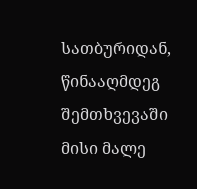სათბურიდან, წინააღმდეგ შემთხვევაში მისი მალე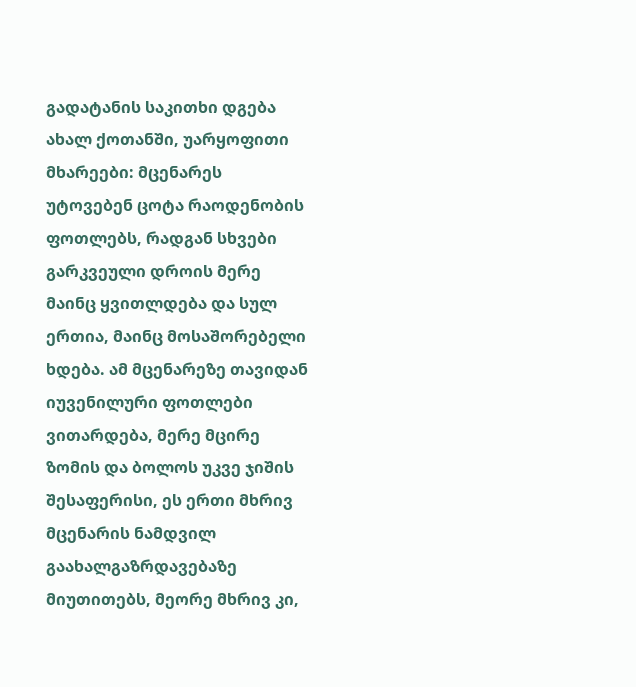გადატანის საკითხი დგება ახალ ქოთანში, უარყოფითი მხარეები: მცენარეს უტოვებენ ცოტა რაოდენობის ფოთლებს, რადგან სხვები გარკვეული დროის მერე მაინც ყვითლდება და სულ ერთია, მაინც მოსაშორებელი ხდება. ამ მცენარეზე თავიდან იუვენილური ფოთლები ვითარდება, მერე მცირე ზომის და ბოლოს უკვე ჯიშის შესაფერისი, ეს ერთი მხრივ მცენარის ნამდვილ გაახალგაზრდავებაზე მიუთითებს, მეორე მხრივ კი,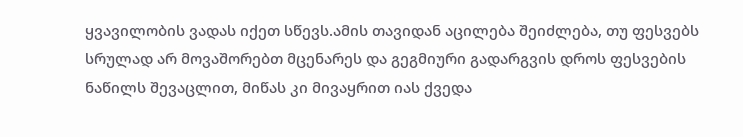ყვავილობის ვადას იქეთ სწევს.ამის თავიდან აცილება შეიძლება, თუ ფესვებს სრულად არ მოვაშორებთ მცენარეს და გეგმიური გადარგვის დროს ფესვების ნაწილს შევაცლით, მიწას კი მივაყრით იას ქვედა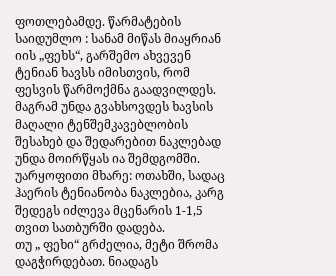ფოთლებამდე. წარმატების საიდუმლო : სანამ მიწას მიაყრიან იის „ფეხს“, გარშემო ახვევენ ტენიან ხავსს იმისთვის, რომ ფესვის წარმოქმნა გაადვილდეს. მაგრამ უნდა გვახსოვდეს ხავსის მაღალი ტენშემკავებლობის შესახებ და შედარებით ნაკლებად უნდა მოირწყას ია შემდგომში. უარყოფითი მხარე: ოთახში, სადაც ჰაერის ტენიანობა ნაკლებია, კარგ შედეგს იძლევა მცენარის 1-1,5 თვით სათბურში დადება.
თუ „ ფეხი“ გრძელია, მეტი შრომა დაგჭირდებათ. ნიადაგს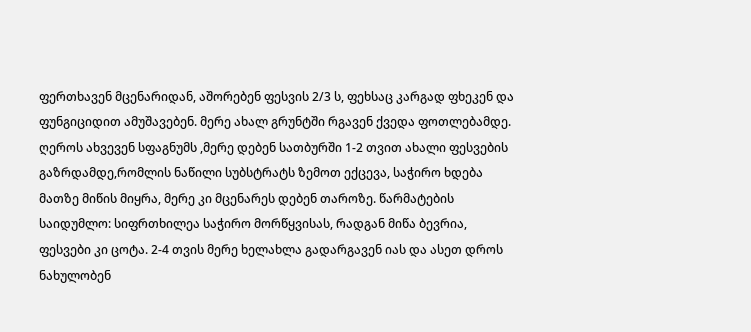ფერთხავენ მცენარიდან, აშორებენ ფესვის 2/3 ს, ფეხსაც კარგად ფხეკენ და ფუნგიციდით ამუშავებენ. მერე ახალ გრუნტში რგავენ ქვედა ფოთლებამდე. ღეროს ახვევენ სფაგნუმს ,მერე დებენ სათბურში 1-2 თვით ახალი ფესვების გაზრდამდე,რომლის ნაწილი სუბსტრატს ზემოთ ექცევა, საჭირო ხდება მათზე მიწის მიყრა, მერე კი მცენარეს დებენ თაროზე. წარმატების საიდუმლო: სიფრთხილეა საჭირო მორწყვისას, რადგან მიწა ბევრია, ფესვები კი ცოტა. 2-4 თვის მერე ხელახლა გადარგავენ იას და ასეთ დროს ნახულობენ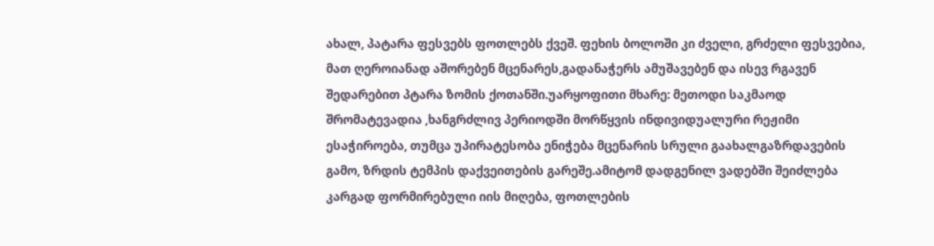ახალ, პატარა ფესვებს ფოთლებს ქვეშ. ფეხის ბოლოში კი ძველი, გრძელი ფესვებია, მათ ღეროიანად აშორებენ მცენარეს,გადანაჭერს ამუშავებენ და ისევ რგავენ შედარებით პტარა ზომის ქოთანში.უარყოფითი მხარე: მეთოდი საკმაოდ შრომატევადია ,ხანგრძლივ პერიოდში მორწყვის ინდივიდუალური რეჟიმი ესაჭიროება, თუმცა უპირატესობა ენიჭება მცენარის სრული გაახალგაზრდავების გამო, ზრდის ტემპის დაქვეითების გარეშე.ამიტომ დადგენილ ვადებში შეიძლება კარგად ფორმირებული იის მიღება, ფოთლების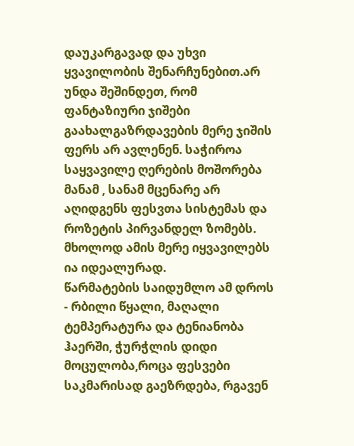დაუკარგავად და უხვი ყვავილობის შენარჩუნებით.არ უნდა შეშინდეთ, რომ ფანტაზიური ჯიშები გაახალგაზრდავების მერე ჯიშის ფერს არ ავლენენ. საჭიროა საყვავილე ღერების მოშორება მანამ , სანამ მცენარე არ აღიდგენს ფესვთა სისტემას და როზეტის პირვანდელ ზომებს. მხოლოდ ამის მერე იყვავილებს ია იდეალურად.
წარმატების საიდუმლო ამ დროს - რბილი წყალი, მაღალი ტემპერატურა და ტენიანობა ჰაერში, ჭურჭლის დიდი მოცულობა,როცა ფესვები საკმარისად გაეზრდება, რგავენ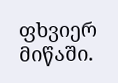ფხვიერ მიწაში.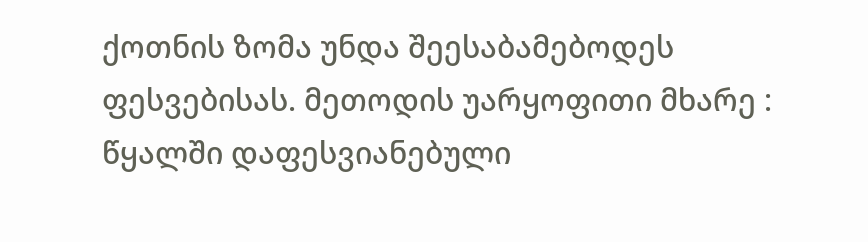ქოთნის ზომა უნდა შეესაბამებოდეს ფესვებისას. მეთოდის უარყოფითი მხარე : წყალში დაფესვიანებული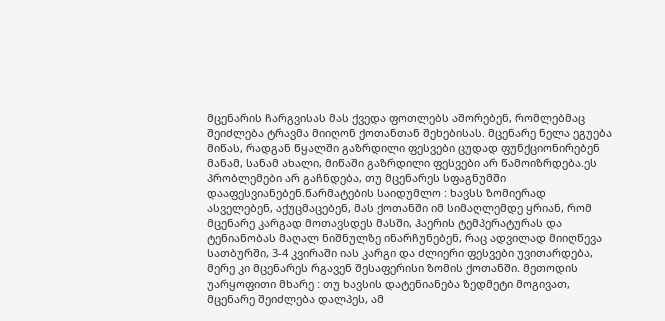მცენარის ჩარგვისას მას ქვედა ფოთლებს აშორებენ, რომლებმაც შეიძლება ტრავმა მიიღონ ქოთანთან შეხებისას. მცენარე ნელა ეგუება მიწას, რადგან წყალში გაზრდილი ფესვები ცუდად ფუნქციონირებენ მანამ, სანამ ახალი, მიწაში გაზრდილი ფესვები არ წამოიზრდება.ეს პრობლემები არ გაჩნდება, თუ მცენარეს სფაგნუმში დააფესვიანებენ.წარმატების საიდუმლო : ხავსს ზომიერად ასველებენ, აქუცმაცებენ, მას ქოთანში იმ სიმაღლემდე ყრიან, რომ მცენარე კარგად მოთავსდეს მასში, ჰაერის ტემპერატურას და ტენიანობას მაღალ ნიშნულზე ინარჩუნებენ, რაც ადვილად მიიღწევა სათბურში, 3-4 კვირაში იას კარგი და ძლიერი ფესვები უვითარდება, მერე კი მცენარეს რგავენ შესაფერისი ზომის ქოთანში. მეთოდის უარყოფითი მხარე : თუ ხავსის დატენიანება ზედმეტი მოგივათ, მცენარე შეიძლება დალპეს, ამ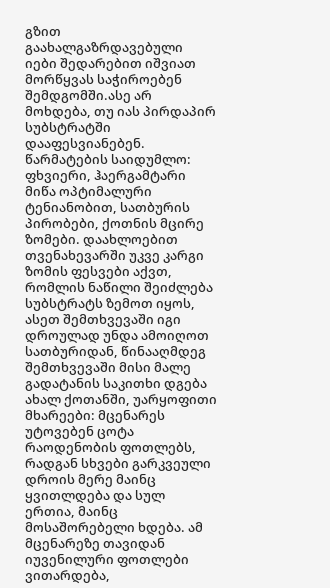გზით გაახალგაზრდავებული იები შედარებით იშვიათ მორწყვას საჭიროებენ შემდგომში.ასე არ მოხდება, თუ იას პირდაპირ სუბსტრატში დააფესვიანებენ. წარმატების საიდუმლო: ფხვიერი, ჰაერგამტარი მიწა ოპტიმალური ტენიანობით, სათბურის პირობები, ქოთნის მცირე ზომები. დაახლოებით თვენახევარში უკვე კარგი ზომის ფესვები აქვთ, რომლის ნაწილი შეიძლება სუბსტრატს ზემოთ იყოს, ასეთ შემთხვევაში იგი დროულად უნდა ამოიღოთ სათბურიდან, წინააღმდეგ შემთხვევაში მისი მალე გადატანის საკითხი დგება ახალ ქოთანში, უარყოფითი მხარეები: მცენარეს უტოვებენ ცოტა რაოდენობის ფოთლებს, რადგან სხვები გარკვეული დროის მერე მაინც ყვითლდება და სულ ერთია, მაინც მოსაშორებელი ხდება. ამ მცენარეზე თავიდან იუვენილური ფოთლები ვითარდება,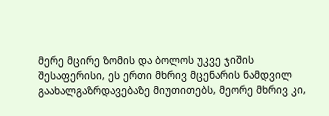მერე მცირე ზომის და ბოლოს უკვე ჯიშის შესაფერისი, ეს ერთი მხრივ მცენარის ნამდვილ გაახალგაზრდავებაზე მიუთითებს, მეორე მხრივ კი,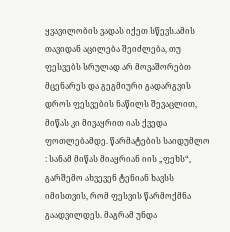ყვავილობის ვადას იქეთ სწევს.ამის თავიდან აცილება შეიძლება, თუ ფესვებს სრულად არ მოვაშორებთ მცენარეს და გეგმიური გადარგვის დროს ფესვების ნაწილს შევაცლით, მიწას კი მივაყრით იას ქვედა ფოთლებამდე. წარმატების საიდუმლო : სანამ მიწას მიაყრიან იის „ფეხს“, გარშემო ახვევენ ტენიან ხავსს იმისთვის, რომ ფესვის წარმოქმნა გაადვილდეს. მაგრამ უნდა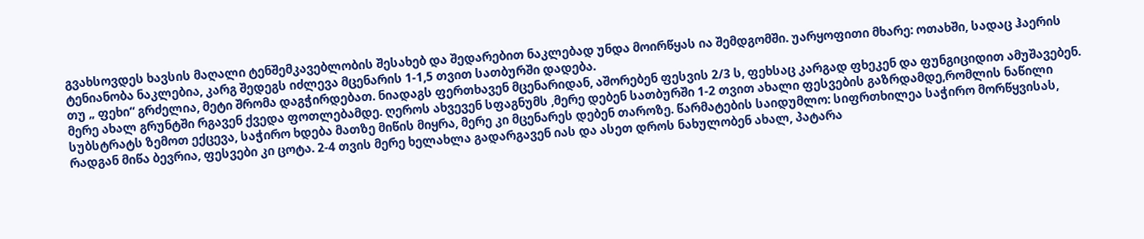გვახსოვდეს ხავსის მაღალი ტენშემკავებლობის შესახებ და შედარებით ნაკლებად უნდა მოირწყას ია შემდგომში. უარყოფითი მხარე: ოთახში, სადაც ჰაერის ტენიანობა ნაკლებია, კარგ შედეგს იძლევა მცენარის 1-1,5 თვით სათბურში დადება.
თუ „ ფეხი“ გრძელია, მეტი შრომა დაგჭირდებათ. ნიადაგს ფერთხავენ მცენარიდან, აშორებენ ფესვის 2/3 ს, ფეხსაც კარგად ფხეკენ და ფუნგიციდით ამუშავებენ. მერე ახალ გრუნტში რგავენ ქვედა ფოთლებამდე. ღეროს ახვევენ სფაგნუმს ,მერე დებენ სათბურში 1-2 თვით ახალი ფესვების გაზრდამდე,რომლის ნაწილი სუბსტრატს ზემოთ ექცევა, საჭირო ხდება მათზე მიწის მიყრა, მერე კი მცენარეს დებენ თაროზე. წარმატების საიდუმლო: სიფრთხილეა საჭირო მორწყვისას, რადგან მიწა ბევრია, ფესვები კი ცოტა. 2-4 თვის მერე ხელახლა გადარგავენ იას და ასეთ დროს ნახულობენ ახალ, პატარა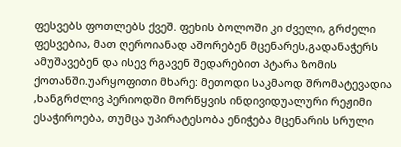ფესვებს ფოთლებს ქვეშ. ფეხის ბოლოში კი ძველი, გრძელი ფესვებია, მათ ღეროიანად აშორებენ მცენარეს,გადანაჭერს ამუშავებენ და ისევ რგავენ შედარებით პტარა ზომის ქოთანში.უარყოფითი მხარე: მეთოდი საკმაოდ შრომატევადია ,ხანგრძლივ პერიოდში მორწყვის ინდივიდუალური რეჟიმი ესაჭიროება, თუმცა უპირატესობა ენიჭება მცენარის სრული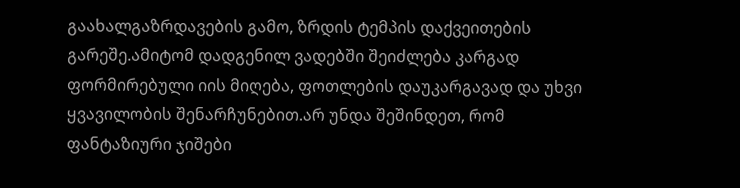გაახალგაზრდავების გამო, ზრდის ტემპის დაქვეითების გარეშე.ამიტომ დადგენილ ვადებში შეიძლება კარგად ფორმირებული იის მიღება, ფოთლების დაუკარგავად და უხვი ყვავილობის შენარჩუნებით.არ უნდა შეშინდეთ, რომ ფანტაზიური ჯიშები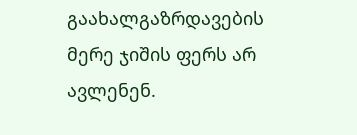გაახალგაზრდავების მერე ჯიშის ფერს არ ავლენენ.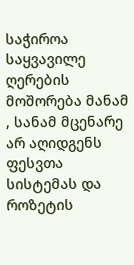საჭიროა საყვავილე ღერების მოშორება მანამ , სანამ მცენარე არ აღიდგენს ფესვთა სისტემას და როზეტის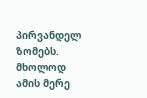პირვანდელ ზომებს. მხოლოდ ამის მერე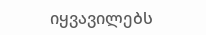იყვავილებს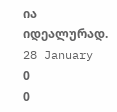ია იდეალურად.
28 January
0
0